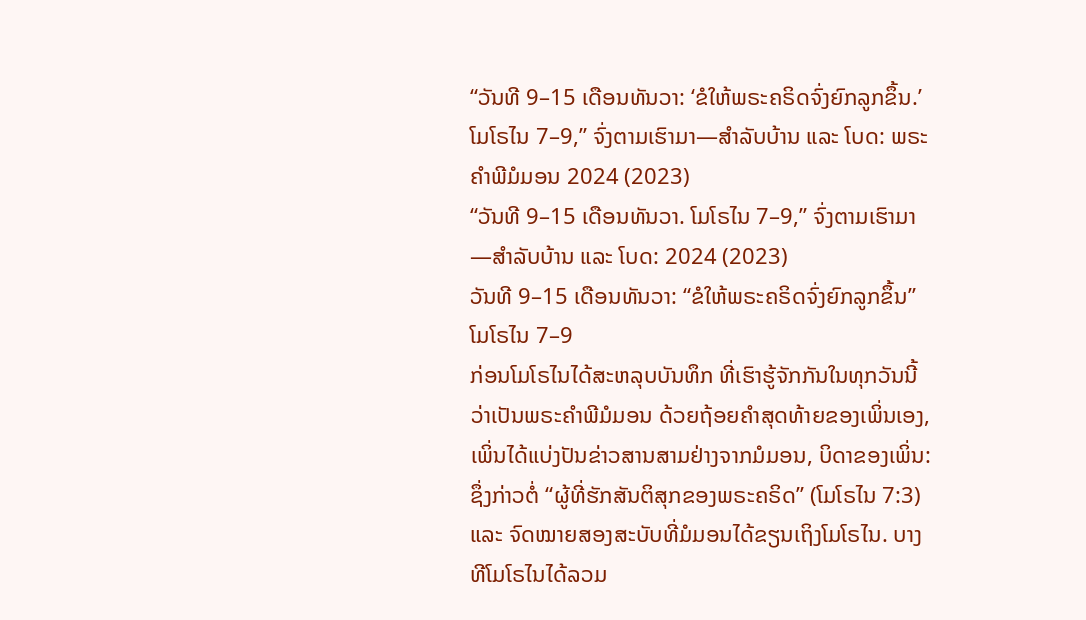“ວັນທີ 9–15 ເດືອນທັນວາ: ‘ຂໍໃຫ້ພຣະຄຣິດຈົ່ງຍົກລູກຂຶ້ນ.’ ໂມໂຣໄນ 7–9,” ຈົ່ງຕາມເຮົາມາ—ສຳລັບບ້ານ ແລະ ໂບດ: ພຣະຄຳພີມໍມອນ 2024 (2023)
“ວັນທີ 9–15 ເດືອນທັນວາ. ໂມໂຣໄນ 7–9,” ຈົ່ງຕາມເຮົາມາ—ສຳລັບບ້ານ ແລະ ໂບດ: 2024 (2023)
ວັນທີ 9–15 ເດືອນທັນວາ: “ຂໍໃຫ້ພຣະຄຣິດຈົ່ງຍົກລູກຂຶ້ນ”
ໂມໂຣໄນ 7–9
ກ່ອນໂມໂຣໄນໄດ້ສະຫລຸບບັນທຶກ ທີ່ເຮົາຮູ້ຈັກກັນໃນທຸກວັນນີ້ ວ່າເປັນພຣະຄຳພີມໍມອນ ດ້ວຍຖ້ອຍຄຳສຸດທ້າຍຂອງເພິ່ນເອງ, ເພິ່ນໄດ້ແບ່ງປັນຂ່າວສານສາມຢ່າງຈາກມໍມອນ, ບິດາຂອງເພິ່ນ: ຊຶ່ງກ່າວຕໍ່ “ຜູ້ທີ່ຮັກສັນຕິສຸກຂອງພຣະຄຣິດ” (ໂມໂຣໄນ 7:3) ແລະ ຈົດໝາຍສອງສະບັບທີ່ມໍມອນໄດ້ຂຽນເຖິງໂມໂຣໄນ. ບາງທີໂມໂຣໄນໄດ້ລວມ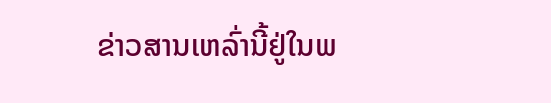ຂ່າວສານເຫລົ່ານີ້ຢູ່ໃນພ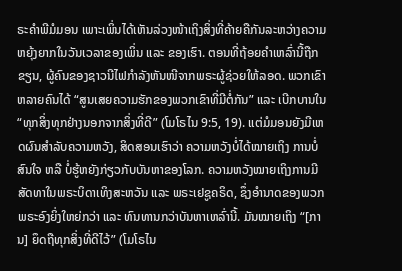ຣະຄຳພີມໍມອນ ເພາະເພິ່ນໄດ້ເຫັນລ່ວງໜ້າເຖິງສິ່ງທີ່ຄ້າຍຄືກັນລະຫວ່າງຄວາມຫຍຸ້ງຍາກໃນວັນເວລາຂອງເພິ່ນ ແລະ ຂອງເຮົາ. ຕອນທີ່ຖ້ອຍຄຳເຫລົ່ານີ້ຖືກຂຽນ, ຜູ້ຄົນຂອງຊາວນີໄຟກຳລັງຫັນໜີຈາກພຣະຜູ້ຊ່ວຍໃຫ້ລອດ. ພວກເຂົາຫລາຍຄົນໄດ້ “ສູນເສຍຄວາມຮັກຂອງພວກເຂົາທີ່ມີຕໍ່ກັນ” ແລະ ເບີກບານໃນ “ທຸກສິ່ງທຸກຢ່າງນອກຈາກສິ່ງທີ່ດີ” (ໂມໂຣໄນ 9:5, 19). ແຕ່ມໍມອນຍັງມີເຫດຜົນສຳລັບຄວາມຫວັງ, ສິດສອນເຮົາວ່າ ຄວາມຫວັງບໍ່ໄດ້ໝາຍເຖິງ ການບໍ່ສົນໃຈ ຫລື ບໍ່ຮູ້ຫຍັງກ່ຽວກັບບັນຫາຂອງໂລກ. ຄວາມຫວັງໝາຍເຖິງການມີສັດທາໃນພຣະບິດາເທິງສະຫວັນ ແລະ ພຣະເຢຊູຄຣິດ, ຊຶ່ງອຳນາດຂອງພວກພຣະອົງຍິ່ງໃຫຍ່ກວ່າ ແລະ ທົນທານກວ່າບັນຫາເຫລົ່ານີ້. ມັນໝາຍເຖິງ “[ການ] ຍຶດຖືທຸກສິ່ງທີ່ດີໄວ້” (ໂມໂຣໄນ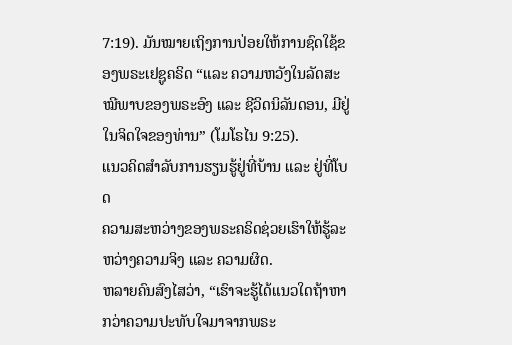7:19). ມັນໝາຍເຖິງການປ່ອຍໃຫ້ການຊົດໃຊ້ຂອງພຣະເຢຊູຄຣິດ “ແລະ ຄວາມຫວັງໃນລັດສະໝີພາບຂອງພຣະອົງ ແລະ ຊີວິດນິລັນດອນ, ມີຢູ່ໃນຈິດໃຈຂອງທ່ານ” (ໂມໂຣໄນ 9:25).
ແນວຄິດສຳລັບການຮຽນຮູ້ຢູ່ທີ່ບ້ານ ແລະ ຢູ່ທີ່ໂບດ
ຄວາມສະຫວ່າງຂອງພຣະຄຣິດຊ່ວຍເຮົາໃຫ້ຮູ້ລະຫວ່າງຄວາມຈິງ ແລະ ຄວາມຜິດ.
ຫລາຍຄົນສົງໄສວ່າ, “ເຮົາຈະຮູ້ໄດ້ແນວໃດຖ້າຫາກວ່າຄວາມປະທັບໃຈມາຈາກພຣະ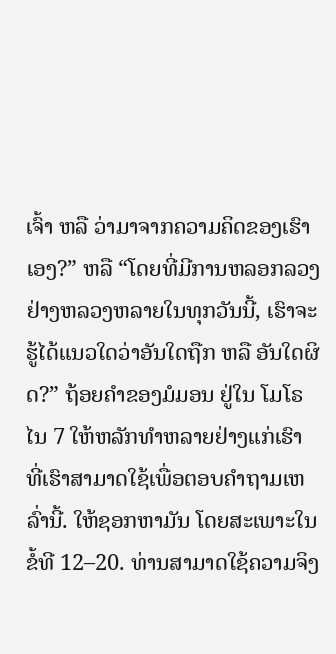ເຈົ້າ ຫລື ວ່າມາຈາກຄວາມຄິດຂອງເຮົາເອງ?” ຫລື “ໂດຍທີ່ມີການຫລອກລວງຢ່າງຫລວງຫລາຍໃນທຸກວັນນີ້, ເຮົາຈະຮູ້ໄດ້ແນວໃດວ່າອັນໃດຖືກ ຫລື ອັນໃດຜິດ?” ຖ້ອຍຄຳຂອງມໍມອນ ຢູ່ໃນ ໂມໂຣໄນ 7 ໃຫ້ຫລັກທຳຫລາຍຢ່າງແກ່ເຮົາ ທີ່ເຮົາສາມາດໃຊ້ເພື່ອຕອບຄຳຖາມເຫລົ່ານີ້. ໃຫ້ຊອກຫາມັນ ໂດຍສະເພາະໃນ ຂໍ້ທີ 12–20. ທ່ານສາມາດໃຊ້ຄວາມຈິງ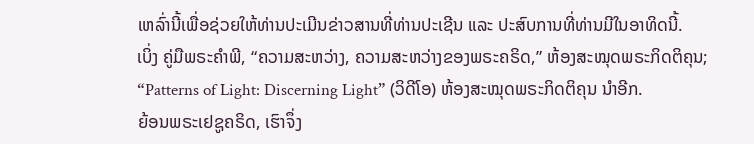ເຫລົ່ານີ້ເພື່ອຊ່ວຍໃຫ້ທ່ານປະເມີນຂ່າວສານທີ່ທ່ານປະເຊີນ ແລະ ປະສົບການທີ່ທ່ານມີໃນອາທິດນີ້.
ເບິ່ງ ຄູ່ມືພຣະຄຳພີ, “ຄວາມສະຫວ່າງ, ຄວາມສະຫວ່າງຂອງພຣະຄຣິດ,” ຫ້ອງສະໝຸດພຣະກິດຕິຄຸນ; “Patterns of Light: Discerning Light” (ວິດີໂອ) ຫ້ອງສະໝຸດພຣະກິດຕິຄຸນ ນຳອີກ.
ຍ້ອນພຣະເຢຊູຄຣິດ, ເຮົາຈຶ່ງ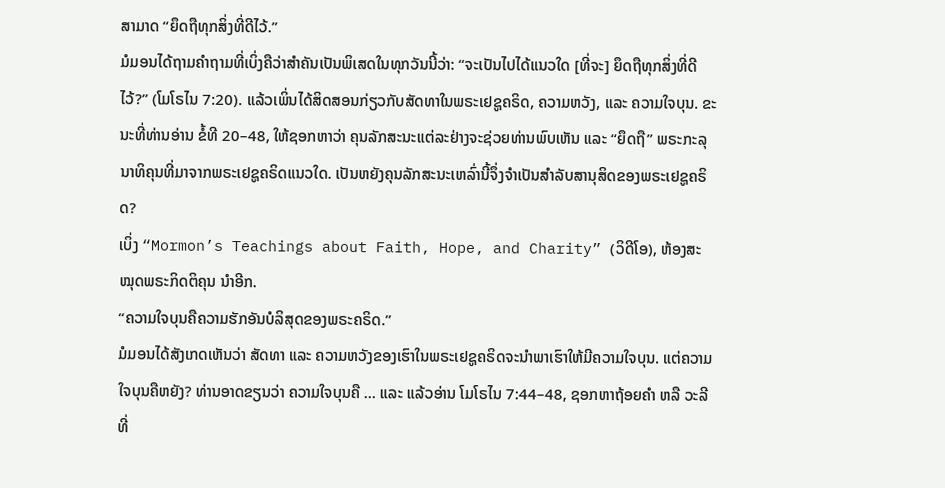ສາມາດ “ຍຶດຖືທຸກສິ່ງທີ່ດີໄວ້.”
ມໍມອນໄດ້ຖາມຄຳຖາມທີ່ເບິ່ງຄືວ່າສຳຄັນເປັນພິເສດໃນທຸກວັນນີ້ວ່າ: “ຈະເປັນໄປໄດ້ແນວໃດ [ທີ່ຈະ] ຍຶດຖືທຸກສິ່ງທີ່ດີໄວ້?” (ໂມໂຣໄນ 7:20). ແລ້ວເພິ່ນໄດ້ສິດສອນກ່ຽວກັບສັດທາໃນພຣະເຢຊູຄຣິດ, ຄວາມຫວັງ, ແລະ ຄວາມໃຈບຸນ. ຂະນະທີ່ທ່ານອ່ານ ຂໍ້ທີ 20–48, ໃຫ້ຊອກຫາວ່າ ຄຸນລັກສະນະແຕ່ລະຢ່າງຈະຊ່ວຍທ່ານພົບເຫັນ ແລະ “ຍຶດຖື” ພຣະກະລຸນາທິຄຸນທີ່ມາຈາກພຣະເຢຊູຄຣິດແນວໃດ. ເປັນຫຍັງຄຸນລັກສະນະເຫລົ່ານີ້ຈຶ່ງຈຳເປັນສຳລັບສານຸສິດຂອງພຣະເຢຊູຄຣິດ?
ເບິ່ງ “Mormon’s Teachings about Faith, Hope, and Charity” (ວິດີໂອ), ຫ້ອງສະໝຸດພຣະກິດຕິຄຸນ ນຳອີກ.
“ຄວາມໃຈບຸນຄືຄວາມຮັກອັນບໍລິສຸດຂອງພຣະຄຣິດ.”
ມໍມອນໄດ້ສັງເກດເຫັນວ່າ ສັດທາ ແລະ ຄວາມຫວັງຂອງເຮົາໃນພຣະເຢຊູຄຣິດຈະນຳພາເຮົາໃຫ້ມີຄວາມໃຈບຸນ. ແຕ່ຄວາມໃຈບຸນຄືຫຍັງ? ທ່ານອາດຂຽນວ່າ ຄວາມໃຈບຸນຄື … ແລະ ແລ້ວອ່ານ ໂມໂຣໄນ 7:44–48, ຊອກຫາຖ້ອຍຄຳ ຫລື ວະລີທີ່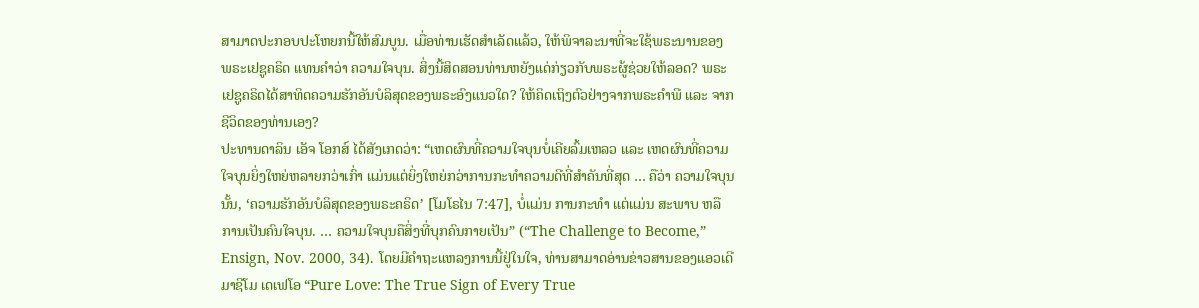ສາມາດປະກອບປະໂຫຍກນີ້ໃຫ້ສົມບູນ. ເມື່ອທ່ານເຮັດສຳເລັດແລ້ວ, ໃຫ້ພິຈາລະນາທີ່ຈະໃຊ້ພຣະນານຂອງ ພຣະເຢຊູຄຣິດ ແທນຄຳວ່າ ຄວາມໃຈບຸນ. ສິ່ງນີ້ສິດສອນທ່ານຫຍັງແດ່ກ່ຽວກັບພຣະຜູ້ຊ່ວຍໃຫ້ລອດ? ພຣະເຢຊູຄຣິດໄດ້ສາທິດຄວາມຮັກອັນບໍລິສຸດຂອງພຣະອົງແນວໃດ? ໃຫ້ຄິດເຖິງຕົວຢ່າງຈາກພຣະຄຳພີ ແລະ ຈາກຊີວິດຂອງທ່ານເອງ?
ປະທານດາລິນ ເອັຈ ໂອກສ໌ ໄດ້ສັງເກດວ່າ: “ເຫດຜົນທີ່ຄວາມໃຈບຸນບໍ່ເຄີຍລົ້ມເຫລວ ແລະ ເຫດຜົນທີ່ຄວາມໃຈບຸນຍິ່ງໃຫຍ່ຫລາຍກວ່າເກົ່າ ແມ່ນແຕ່ຍິ່ງໃຫຍ່ກວ່າການກະທຳຄວາມດີທີ່ສຳຄັນທີ່ສຸດ … ຄືວ່າ ຄວາມໃຈບຸນນັ້ນ, ‘ຄວາມຮັກອັນບໍລິສຸດຂອງພຣະຄຣິດ’ [ໂມໂຣໄນ 7:47], ບໍ່ແມ່ນ ການກະທຳ ແຕ່ແມ່ນ ສະພາບ ຫລື ການເປັນຄົນໃຈບຸນ. … ຄວາມໃຈບຸນຄືສິ່ງທີ່ບຸກຄົນກາຍເປັນ” (“The Challenge to Become,” Ensign, Nov. 2000, 34). ໂດຍມີຄຳຖະແຫລງການນີ້ຢູ່ໃນໃຈ, ທ່ານສາມາດອ່ານຂ່າວສານຂອງແອວເດີ ມາຊີໂມ ເດເຟໂອ “Pure Love: The True Sign of Every True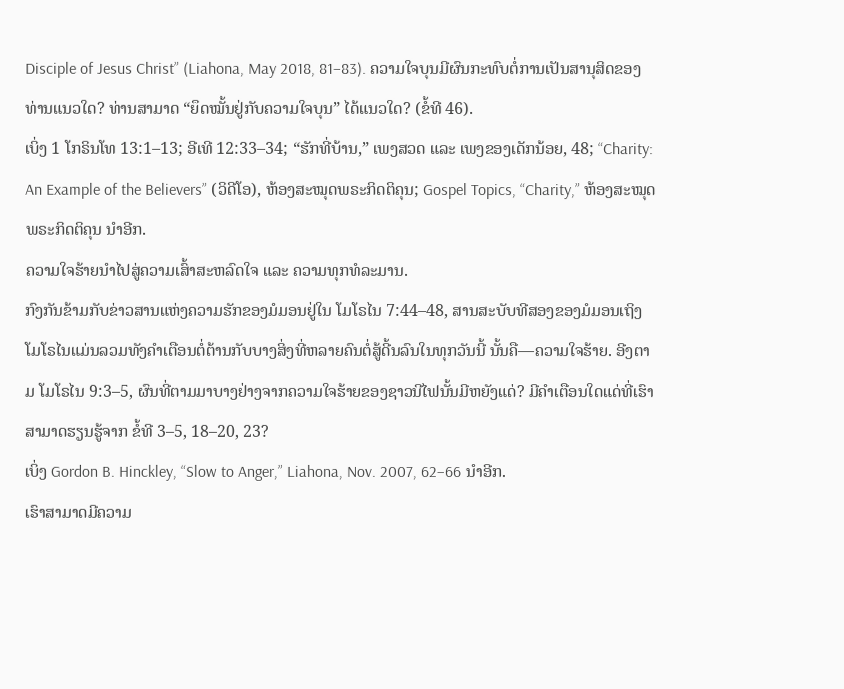Disciple of Jesus Christ” (Liahona, May 2018, 81–83). ຄວາມໃຈບຸນມີຜົນກະທົບຕໍ່ການເປັນສານຸສິດຂອງທ່ານແນວໃດ? ທ່ານສາມາດ “ຍຶດໝັ້ນຢູ່ກັບຄວາມໃຈບຸນ” ໄດ້ແນວໃດ? (ຂໍ້ທີ 46).
ເບິ່ງ 1 ໂກຣິນໂທ 13:1–13; ອີເທີ 12:33–34; “ຮັກທີ່ບ້ານ,” ເພງສວດ ແລະ ເພງຂອງເດັກນ້ອຍ, 48; “Charity: An Example of the Believers” (ວິດີໂອ), ຫ້ອງສະໝຸດພຣະກິດຕິຄຸນ; Gospel Topics, “Charity,” ຫ້ອງສະໝຸດພຣະກິດຕິຄຸນ ນຳອີກ.
ຄວາມໃຈຮ້າຍນຳໄປສູ່ຄວາມເສົ້າສະຫລົດໃຈ ແລະ ຄວາມທຸກທໍລະມານ.
ກົງກັນຂ້າມກັບຂ່າວສານແຫ່ງຄວາມຮັກຂອງມໍມອນຢູ່ໃນ ໂມໂຣໄນ 7:44–48, ສານສະບັບທີສອງຂອງມໍມອນເຖິງໂມໂຣໄນແມ່ນລວມທັງຄຳເຕືອນຕໍ່ຕ້ານກັບບາງສິ່ງທີ່ຫລາຍຄົນຕໍ່ສູ້ດີ້ນລົນໃນທຸກວັນນີ້ ນັ້ນຄື—ຄວາມໃຈຮ້າຍ. ອີງຕາມ ໂມໂຣໄນ 9:3–5, ຜົນທີ່ຕາມມາບາງຢ່າງຈາກຄວາມໃຈຮ້າຍຂອງຊາວນີໄຟນັ້ນມີຫຍັງແດ່? ມີຄຳເຕືອນໃດແດ່ທີ່ເຮົາສາມາດຮຽນຮູ້ຈາກ ຂໍ້ທີ 3–5, 18–20, 23?
ເບິ່ງ Gordon B. Hinckley, “Slow to Anger,” Liahona, Nov. 2007, 62–66 ນຳອີກ.
ເຮົາສາມາດມີຄວາມ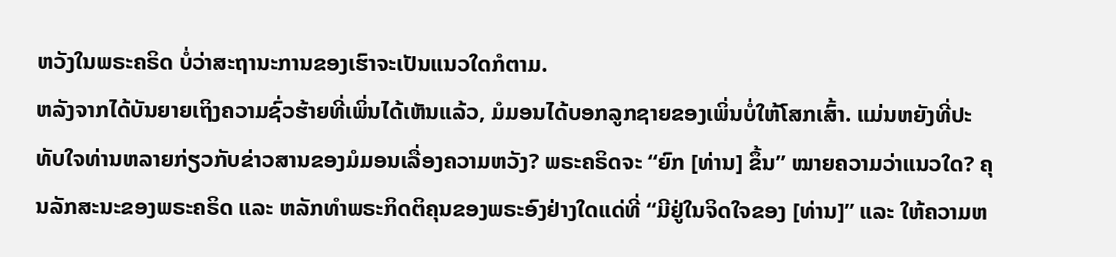ຫວັງໃນພຣະຄຣິດ ບໍ່ວ່າສະຖານະການຂອງເຮົາຈະເປັນແນວໃດກໍຕາມ.
ຫລັງຈາກໄດ້ບັນຍາຍເຖິງຄວາມຊົ່ວຮ້າຍທີ່ເພິ່ນໄດ້ເຫັນແລ້ວ, ມໍມອນໄດ້ບອກລູກຊາຍຂອງເພິ່ນບໍ່ໃຫ້ໂສກເສົ້າ. ແມ່ນຫຍັງທີ່ປະທັບໃຈທ່ານຫລາຍກ່ຽວກັບຂ່າວສານຂອງມໍມອນເລື່ອງຄວາມຫວັງ? ພຣະຄຣິດຈະ “ຍົກ [ທ່ານ] ຂຶ້ນ” ໝາຍຄວາມວ່າແນວໃດ? ຄຸນລັກສະນະຂອງພຣະຄຣິດ ແລະ ຫລັກທຳພຣະກິດຕິຄຸນຂອງພຣະອົງຢ່າງໃດແດ່ທີ່ “ມີຢູ່ໃນຈິດໃຈຂອງ [ທ່ານ]” ແລະ ໃຫ້ຄວາມຫ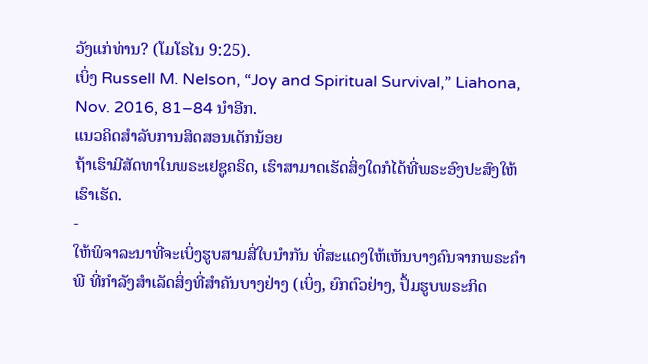ວັງແກ່ທ່ານ? (ໂມໂຣໄນ 9:25).
ເບິ່ງ Russell M. Nelson, “Joy and Spiritual Survival,” Liahona, Nov. 2016, 81–84 ນຳອີກ.
ແນວຄິດສຳລັບການສິດສອນເດັກນ້ອຍ
ຖ້າເຮົາມີສັດທາໃນພຣະເຢຊູຄຣິດ, ເຮົາສາມາດເຮັດສິ່ງໃດກໍໄດ້ທີ່ພຣະອົງປະສົງໃຫ້ເຮົາເຮັດ.
-
ໃຫ້ພິຈາລະນາທີ່ຈະເບິ່ງຮູບສາມສີ່ໃບນຳກັນ ທີ່ສະແດງໃຫ້ເຫັນບາງຄົນຈາກພຣະຄຳພີ ທີ່ກຳລັງສຳເລັດສິ່ງທີ່ສຳຄັນບາງຢ່າງ (ເບິ່ງ, ຍົກຕົວຢ່າງ, ປຶ້ມຮູບພຣະກິດ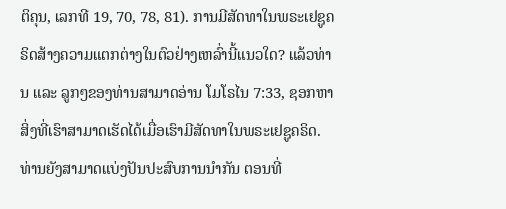ຕິຄຸນ, ເລກທີ 19, 70, 78, 81). ການມີສັດທາໃນພຣະເຢຊູຄຣິດສ້າງຄວາມແຕກຕ່າງໃນຕົວຢ່າງເຫລົ່ານີ້ແນວໃດ? ແລ້ວທ່ານ ແລະ ລູກໆຂອງທ່ານສາມາດອ່ານ ໂມໂຣໄນ 7:33, ຊອກຫາສິ່ງທີ່ເຮົາສາມາດເຮັດໄດ້ເມື່ອເຮົາມີສັດທາໃນພຣະເຢຊູຄຣິດ. ທ່ານຍັງສາມາດແບ່ງປັນປະສົບການນຳກັນ ຕອນທີ່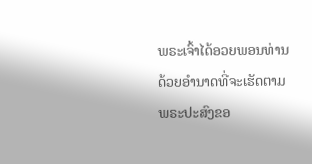ພຣະເຈົ້າໄດ້ອວຍພອນທ່ານດ້ວຍອຳນາດທີ່ຈະເຮັດຕາມພຣະປະສົງຂອ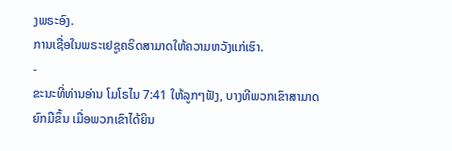ງພຣະອົງ.
ການເຊື່ອໃນພຣະເຢຊູຄຣິດສາມາດໃຫ້ຄວາມຫວັງແກ່ເຮົາ.
-
ຂະນະທີ່ທ່ານອ່ານ ໂມໂຣໄນ 7:41 ໃຫ້ລູກໆຟັງ, ບາງທີພວກເຂົາສາມາດຍົກມືຂຶ້ນ ເມື່ອພວກເຂົາໄດ້ຍິນ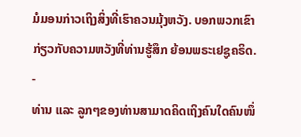ມໍມອນກ່າວເຖິງສິ່ງທີ່ເຮົາຄວນມຸ້ງຫວັງ. ບອກພວກເຂົາກ່ຽວກັບຄວາມຫວັງທີ່ທ່ານຮູ້ສຶກ ຍ້ອນພຣະເຢຊູຄຣິດ.
-
ທ່ານ ແລະ ລູກໆຂອງທ່ານສາມາດຄິດເຖິງຄົນໃດຄົນໜຶ່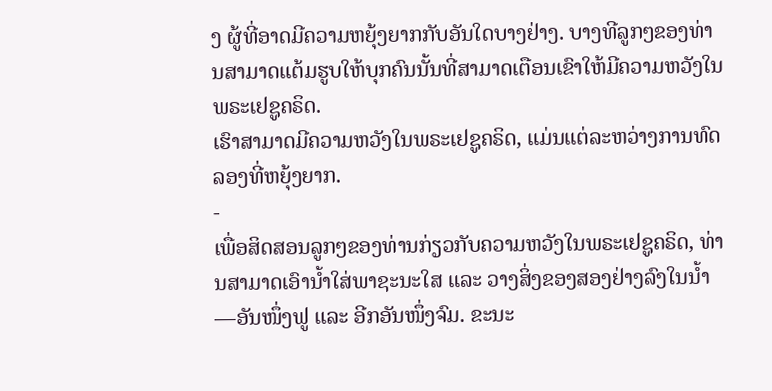ງ ຜູ້ທີ່ອາດມີຄວາມຫຍຸ້ງຍາກກັບອັນໃດບາງຢ່າງ. ບາງທີລູກໆຂອງທ່ານສາມາດແຕ້ມຮູບໃຫ້ບຸກຄົນນັ້ນທີ່ສາມາດເຕືອນເຂົາໃຫ້ມີຄວາມຫວັງໃນພຣະເຢຊູຄຣິດ.
ເຮົາສາມາດມີຄວາມຫວັງໃນພຣະເຢຊູຄຣິດ, ແມ່ນແຕ່ລະຫວ່າງການທົດລອງທີ່ຫຍຸ້ງຍາກ.
-
ເພື່ອສິດສອນລູກໆຂອງທ່ານກ່ຽວກັບຄວາມຫວັງໃນພຣະເຢຊູຄຣິດ, ທ່ານສາມາດເອົານ້ຳໃສ່ພາຊະນະໃສ ແລະ ວາງສິ່ງຂອງສອງຢ່າງລົງໃນນ້ຳ—ອັນໜຶ່ງຟູ ແລະ ອີກອັນໜຶ່ງຈົມ. ຂະນະ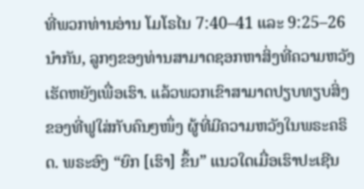ທີ່ພວກທ່ານອ່ານ ໂມໂຣໄນ 7:40–41 ແລະ 9:25–26 ນຳກັນ, ລູກໆຂອງທ່ານສາມາດຊອກຫາສິ່ງທີ່ຄວາມຫວັງເຮັດຫຍັງເພື່ອເຮົາ. ແລ້ວພວກເຂົາສາມາດປຽບທຽບສິ່ງຂອງທີ່ຟູໃສ່ກັບຄົນໆໜຶ່ງ ຜູ້ທີ່ມີຄວາມຫວັງໃນພຣະຄຣິດ. ພຣະອົງ “ຍົກ [ເຮົາ] ຂຶ້ນ” ແນວໃດເມື່ອເຮົາປະເຊີນ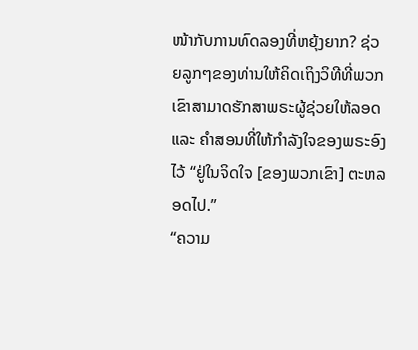ໜ້າກັບການທົດລອງທີ່ຫຍຸ້ງຍາກ? ຊ່ວຍລູກໆຂອງທ່ານໃຫ້ຄິດເຖິງວິທີທີ່ພວກເຂົາສາມາດຮັກສາພຣະຜູ້ຊ່ວຍໃຫ້ລອດ ແລະ ຄຳສອນທີ່ໃຫ້ກຳລັງໃຈຂອງພຣະອົງໄວ້ “ຢູ່ໃນຈິດໃຈ [ຂອງພວກເຂົາ] ຕະຫລອດໄປ.”
“ຄວາມ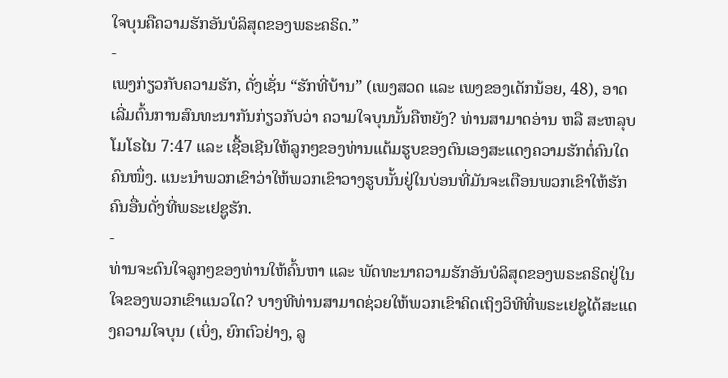ໃຈບຸນຄືຄວາມຮັກອັນບໍລິສຸດຂອງພຣະຄຣິດ.”
-
ເພງກ່ຽວກັບຄວາມຮັກ, ດັ່ງເຊັ່ນ “ຮັກທີ່ບ້ານ” (ເພງສວດ ແລະ ເພງຂອງເດັກນ້ອຍ, 48), ອາດເລີ່ມຕົ້ນການສົນທະນາກັນກ່ຽວກັບວ່າ ຄວາມໃຈບຸນນັ້ນຄືຫຍັງ? ທ່ານສາມາດອ່ານ ຫລື ສະຫລຸບ ໂມໂຣໄນ 7:47 ແລະ ເຊື້ອເຊີນໃຫ້ລູກໆຂອງທ່ານແຕ້ມຮູບຂອງຕົນເອງສະແດງຄວາມຮັກຕໍ່ຄົນໃດຄົນໜຶ່ງ. ແນະນຳພວກເຂົາວ່າໃຫ້ພວກເຂົາວາງຮູບນັ້ນຢູ່ໃນບ່ອນທີ່ມັນຈະເຕືອນພວກເຂົາໃຫ້ຮັກຄົນອື່ນດັ່ງທີ່ພຣະເຢຊູຮັກ.
-
ທ່ານຈະດົນໃຈລູກໆຂອງທ່ານໃຫ້ຄົ້ນຫາ ແລະ ພັດທະນາຄວາມຮັກອັນບໍລິສຸດຂອງພຣະຄຣິດຢູ່ໃນໃຈຂອງພວກເຂົາແນວໃດ? ບາງທີທ່ານສາມາດຊ່ວຍໃຫ້ພວກເຂົາຄິດເຖິງວິທີທີ່ພຣະເຢຊູໄດ້ສະແດງຄວາມໃຈບຸນ (ເບິ່ງ, ຍົກຕົວຢ່າງ, ລູ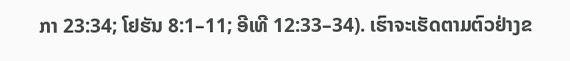ກາ 23:34; ໂຢຮັນ 8:1–11; ອີເທີ 12:33–34). ເຮົາຈະເຮັດຕາມຕົວຢ່າງຂ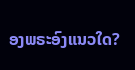ອງພຣະອົງແນວໃດ?